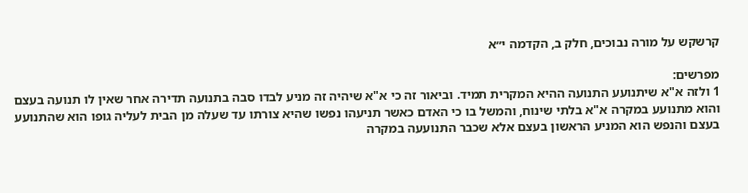קרשקש על מורה נבוכים, חלק ב, הקדמה י״א

מפרשים:
1 ולזה א"א שיתנועע התנועה ההיא המקרית תמיד. וביאור זה כי א"א שיהיה זה מניע לבדו סבה בתנועה תדירה אחר שאין לו תנועה בעצם והוא מתנועע במקרה א"א בלתי שינוח, והמשל בו כי האדם כאשר תניעהו נפשו שהיא צורתו עד שעלה מן הבית לעליה גופו הוא שהתנועע בעצם והנפש הוא המניע הראשון בעצם אלא שכבר התנועעה במקרה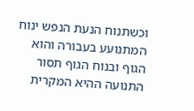וכשתנוח הנעת הנפש ינוח המתנועע בעבורה והוא הגוף ובנוח הגוף תסור התנועה ההיא המקרית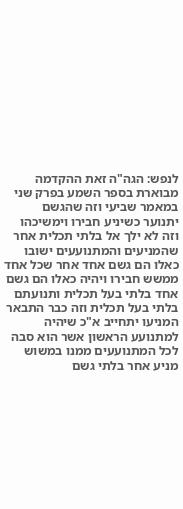לנפש: הגה"ה זאת ההקדמה מבוארת בספר השמע בפרק שני במאמר שביעי וזה שהגשם יתנוער כשיניע חבירו וימשיכהו וזה לא ילך אל בלתי תכלית אחר שהמניעים והמתנועעים ישובו כאלו הם גשם אחד אחר שכל אחד ממשש חבירו ויהיה כאלו הם גשם אחד בלתי בעל תכלית ותנועתם בלתי בעל תכלית וזה כבר התבאר המניעו יתחייב א"כ שיהיה למתנועע הראשון אשר הוא סבה לכל המתנועעים ממנו במשוש מניע אחר בלתי גשם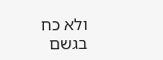ולא כח בגשם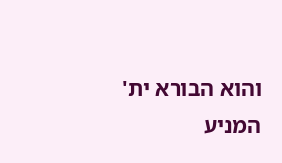והוא הבורא ית' המניע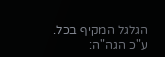הגלגל המקיף בכל. ע"כ הגה"ה: